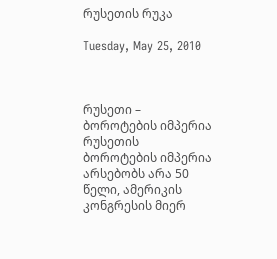რუსეთის რუკა

Tuesday, May 25, 2010



რუსეთი – ბოროტების იმპერია
რუსეთის ბოროტების იმპერია არსებობს არა 50 წელი, ამერიკის კონგრესის მიერ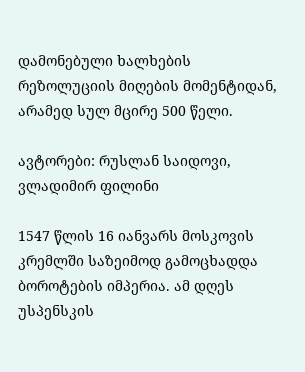დამონებული ხალხების რეზოლუციის მიღების მომენტიდან, არამედ სულ მცირე 500 წელი.

ავტორები: რუსლან საიდოვი, ვლადიმირ ფილინი

1547 წლის 16 იანვარს მოსკოვის კრემლში საზეიმოდ გამოცხადდა ბოროტების იმპერია. ამ დღეს უსპენსკის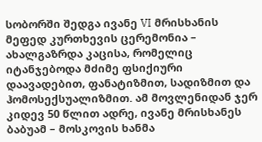სობორში შედგა ივანე VI მრისხანის მეფედ კურთხევის ცერემონია – ახალგაზრდა კაცისა, რომელიც იტანჯებოდა მძიმე ფსიქიური დაავადებით, ფანატიზმით, სადიზმით და ჰომოსექსუალიზმით. ამ მოვლენიდან ჯერ კიდევ 50 წლით ადრე, ივანე მრისხანეს ბაბუამ – მოსკოვის ხანმა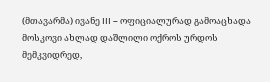(მთავარმა) ივანე III – ოფიციალურად გამოაცხადა მოსკოვი ახლად დაშლილი ოქროს ურდოს მემკვიდრედ,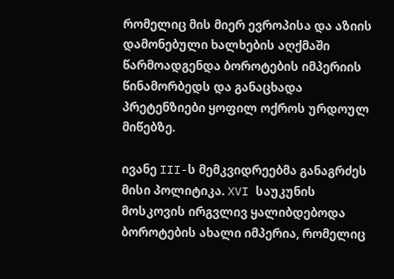რომელიც მის მიერ ევროპისა და აზიის დამონებული ხალხების აღქმაში წარმოადგენდა ბოროტების იმპერიის წინამორბედს და განაცხადა პრეტენზიები ყოფილ ოქროს ურდოულ მიწებზე.

ივანე III-ს მემკვიდრეებმა განაგრძეს მისი პოლიტიკა. XVI საუკუნის მოსკოვის ირგვლივ ყალიბდებოდა ბოროტების ახალი იმპერია, რომელიც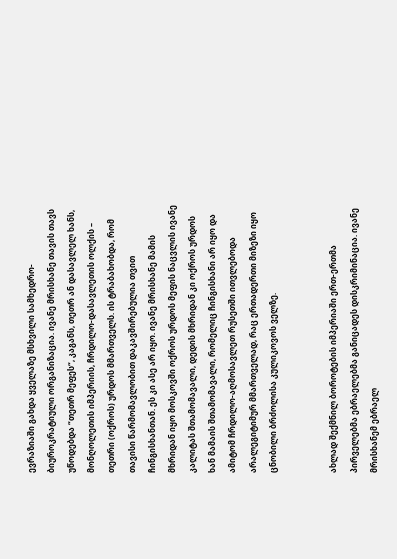ევრაზიაში გახდა ყველაზე მსხვილი სამხედრო-ბიუროკრატიული ორგანიზაცია. ივანე მრისხანე თავის თავს უწოდებდა “თეთრ მეფეს“, კაგანს, თეთრ ან დასავლელ ხანს, მონღოლეთის იმპერიის, ჩრდილო-დასავლეთის ოლქის – თეთრი (ოქროს) ურდოს მმართველს. ის ტრაბახობდა, რომ თავისი წარმომავლობით დაკავშირებულია თვით ჩინგისხანთან. ეს კი ასე არ იყო. ივანე მრისხანე მამის მხრიდან იყო მოსკოვში ოქროს ურდოს მეფის ნაცვლის ივანე კალიტას შთამომავალი, დედის მხრიდან კი ოქროს ურდოს ხან მამაის შთამომავალი, რომელიც ჩინგისხანი არ იყო და ამიტომ ჩრდილო-აღმოსავლეთ რუსეთში ითვლებოდა არალეგიტიმურ მმართველად, რაც ერთადერთი მიზეზი იყო ცნობილი ბრძოლისა კულიკოვოს ველზე.


ახლად შექმნილ ბოროტების იმპერიაში ერთ-ერთმა პირველებმა ებრაელებმა განიცადეს დისკრიმინაცია. ივანე მრისხანემ ებრაელ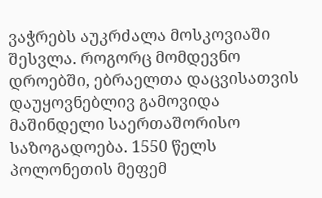ვაჭრებს აუკრძალა მოსკოვიაში შესვლა. როგორც მომდევნო დროებში, ებრაელთა დაცვისათვის დაუყოვნებლივ გამოვიდა მაშინდელი საერთაშორისო საზოგადოება. 1550 წელს პოლონეთის მეფემ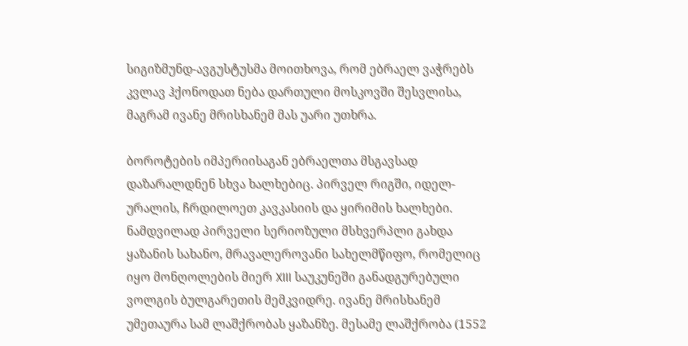სიგიზმუნდ-ავგუსტუსმა მოითხოვა, რომ ებრაელ ვაჭრებს კვლავ ჰქონოდათ ნება დართული მოსკოვში შესვლისა, მაგრამ ივანე მრისხანემ მას უარი უთხრა.

ბოროტების იმპერიისაგან ებრაელთა მსგავსად დაზარალდნენ სხვა ხალხებიც. პირველ რიგში, იდელ-ურალის, ჩრდილოეთ კავკასიის და ყირიმის ხალხები. ნამდვილად პირველი სერიოზული მსხვერპლი გახდა ყაზანის სახანო, მრავალეროვანი სახელმწიფო, რომელიც იყო მონღოლების მიერ XIII საუკუნეში განადგურებული ვოლგის ბულგარეთის მემკვიდრე. ივანე მრისხანემ უმეთაურა სამ ლაშქრობას ყაზანზე. მესამე ლაშქრობა (1552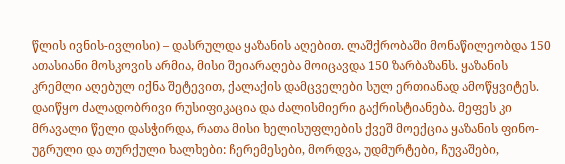წლის ივნის-ივლისი) – დასრულდა ყაზანის აღებით. ლაშქრობაში მონაწილეობდა 150 ათასიანი მოსკოვის არმია, მისი შეიარაღება მოიცავდა 150 ზარბაზანს. ყაზანის კრემლი აღებულ იქნა შეტევით, ქალაქის დამცველები სულ ერთიანად ამოწყვიტეს. დაიწყო ძალადობრივი რუსიფიკაცია და ძალისმიერი გაქრისტიანება. მეფეს კი მრავალი წელი დასჭირდა, რათა მისი ხელისუფლების ქვეშ მოექცია ყაზანის ფინო-უგრული და თურქული ხალხები: ჩერემესები, მორდვა, უდმურტები, ჩუვაშები,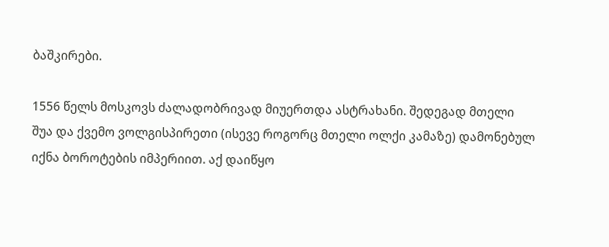ბაშკირები.

1556 წელს მოსკოვს ძალადობრივად მიუერთდა ასტრახანი. შედეგად მთელი შუა და ქვემო ვოლგისპირეთი (ისევე როგორც მთელი ოლქი კამაზე) დამონებულ იქნა ბოროტების იმპერიით. აქ დაიწყო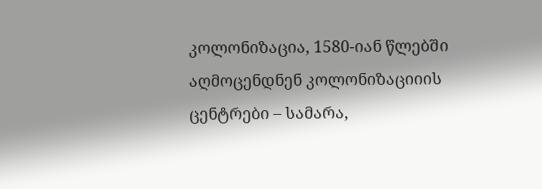კოლონიზაცია, 1580-იან წლებში აღმოცენდნენ კოლონიზაციიის ცენტრები – სამარა,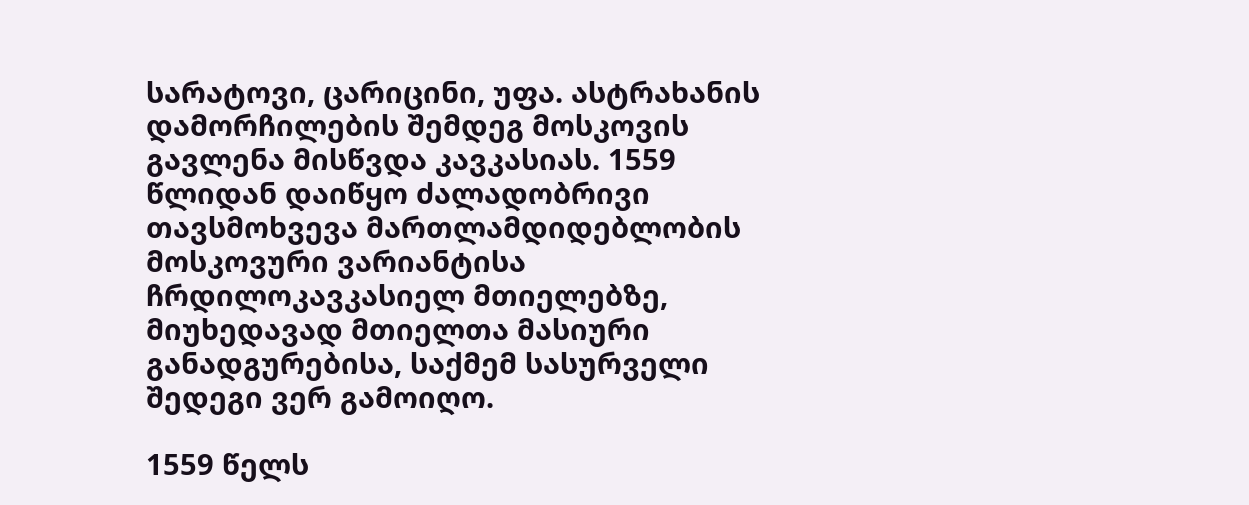სარატოვი, ცარიცინი, უფა. ასტრახანის დამორჩილების შემდეგ მოსკოვის გავლენა მისწვდა კავკასიას. 1559 წლიდან დაიწყო ძალადობრივი თავსმოხვევა მართლამდიდებლობის მოსკოვური ვარიანტისა ჩრდილოკავკასიელ მთიელებზე, მიუხედავად მთიელთა მასიური განადგურებისა, საქმემ სასურველი შედეგი ვერ გამოიღო.

1559 წელს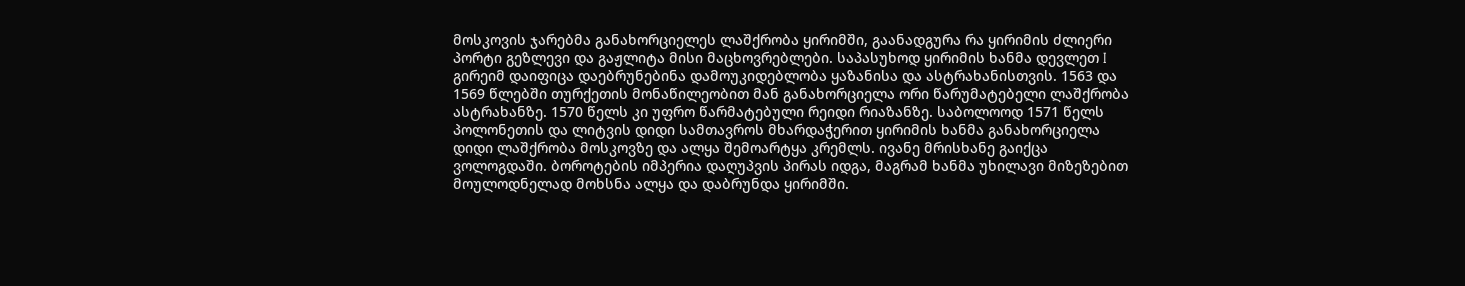მოსკოვის ჯარებმა განახორციელეს ლაშქრობა ყირიმში, გაანადგურა რა ყირიმის ძლიერი პორტი გეზლევი და გაჟლიტა მისი მაცხოვრებლები. საპასუხოდ ყირიმის ხანმა დევლეთ I გირეიმ დაიფიცა დაებრუნებინა დამოუკიდებლობა ყაზანისა და ასტრახანისთვის. 1563 და 1569 წლებში თურქეთის მონაწილეობით მან განახორციელა ორი წარუმატებელი ლაშქრობა ასტრახანზე. 1570 წელს კი უფრო წარმატებული რეიდი რიაზანზე. საბოლოოდ 1571 წელს პოლონეთის და ლიტვის დიდი სამთავროს მხარდაჭერით ყირიმის ხანმა განახორციელა დიდი ლაშქრობა მოსკოვზე და ალყა შემოარტყა კრემლს. ივანე მრისხანე გაიქცა ვოლოგდაში. ბოროტების იმპერია დაღუპვის პირას იდგა, მაგრამ ხანმა უხილავი მიზეზებით მოულოდნელად მოხსნა ალყა და დაბრუნდა ყირიმში.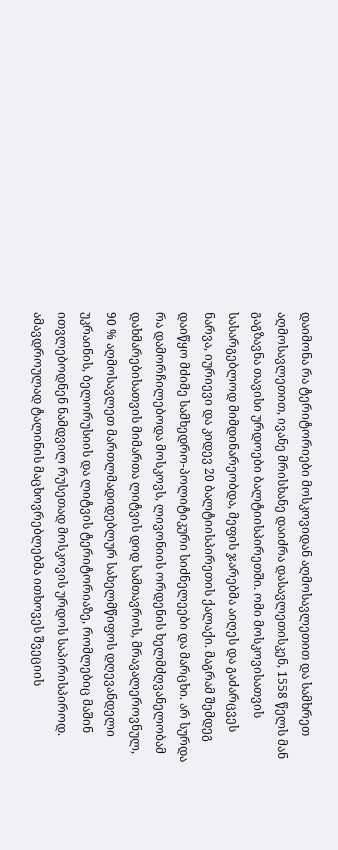დაიმონა რა ტერიტორიები მოსკოვიდან აღმოსავლეთით და სამხრეთ აღმოსავლეთით, ივანე მრისხანე დაიძრა დასავლეთისკენ, 1558 წელს მან გაგზავნა თავისი ურდოები ბალტიისპირეთში. ომი მოსკოვისათვის სასარგებლოდ მიმდინარეობდა, მეფის ჯარებმა აიღეს და გაძარცვეს ნარვა, იურიევი და კიდევ 20 ბალტიისპირეთის ქალაქი. მაგრამ შემდეგ დაიწყო მძიმე სამხედრო-პოლიტიკური სიძნელეები და მარცხი. არ სურდა რა დამორჩილებოდა მოსკოვს, ლივონიის ორდენის ხელმძღვანელობამ დახმარებისათვის მიმართა ლიტვის დიდ სამთავროს, მრავალეროვნულ, 90 % აღმოსავლეთ მართლმადიდებლურ სახელმწიფოს დღევანდელი უკრაინის, ბელორუსიის და ლიტვის ტერიტორიაზე, რომლებიც მაშინ ითვლებოდნენ ნამდვილ რუსეთად მოსკოვის ურდოს საპირისპიროდ. ამავდროულად ტალინის მაცხოვრებლებმა ითხოვეს შვეციის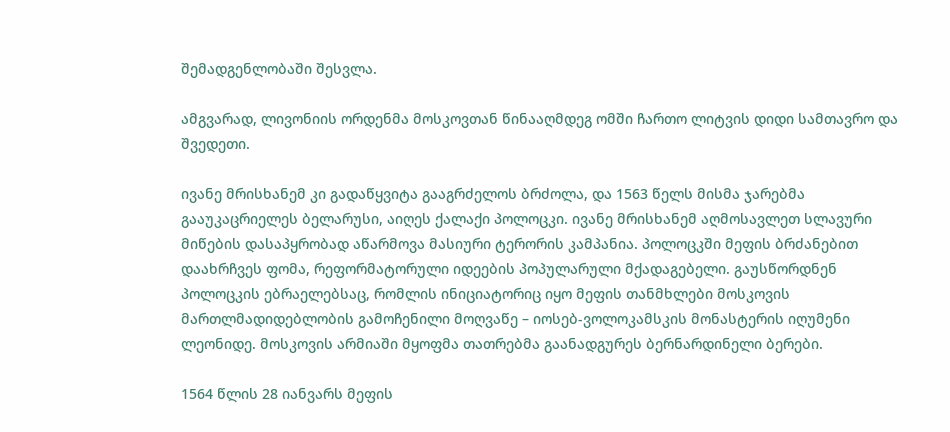შემადგენლობაში შესვლა.

ამგვარად, ლივონიის ორდენმა მოსკოვთან წინააღმდეგ ომში ჩართო ლიტვის დიდი სამთავრო და შვედეთი.

ივანე მრისხანემ კი გადაწყვიტა გააგრძელოს ბრძოლა, და 1563 წელს მისმა ჯარებმა გააუკაცრიელეს ბელარუსი, აიღეს ქალაქი პოლოცკი. ივანე მრისხანემ აღმოსავლეთ სლავური მიწების დასაპყრობად აწარმოვა მასიური ტერორის კამპანია. პოლოცკში მეფის ბრძანებით დაახრჩვეს ფომა, რეფორმატორული იდეების პოპულარული მქადაგებელი. გაუსწორდნენ პოლოცკის ებრაელებსაც, რომლის ინიციატორიც იყო მეფის თანმხლები მოსკოვის მართლმადიდებლობის გამოჩენილი მოღვაწე – იოსებ-ვოლოკამსკის მონასტერის იღუმენი ლეონიდე. მოსკოვის არმიაში მყოფმა თათრებმა გაანადგურეს ბერნარდინელი ბერები.

1564 წლის 28 იანვარს მეფის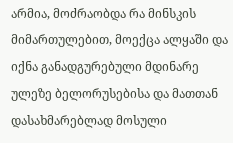არმია, მოძრაობდა რა მინსკის მიმართულებით, მოექცა ალყაში და იქნა განადგურებული მდინარე ულეზე ბელორუსებისა და მათთან დასახმარებლად მოსული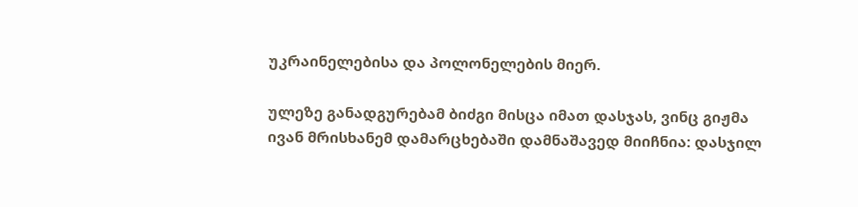უკრაინელებისა და პოლონელების მიერ.

ულეზე განადგურებამ ბიძგი მისცა იმათ დასჯას, ვინც გიჟმა ივან მრისხანემ დამარცხებაში დამნაშავედ მიიჩნია: დასჯილ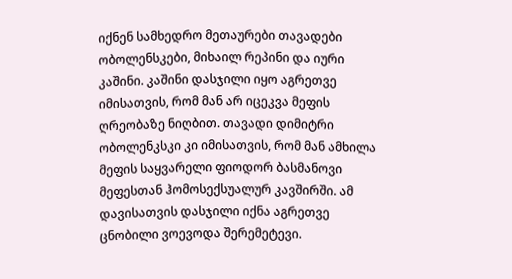იქნენ სამხედრო მეთაურები თავადები ობოლენსკები, მიხაილ რეპინი და იური კაშინი. კაშინი დასჯილი იყო აგრეთვე იმისათვის, რომ მან არ იცეკვა მეფის ღრეობაზე ნიღბით. თავადი დიმიტრი ობოლენკსკი კი იმისათვის, რომ მან ამხილა მეფის საყვარელი ფიოდორ ბასმანოვი მეფესთან ჰომოსექსუალურ კავშირში. ამ დავისათვის დასჯილი იქნა აგრეთვე ცნობილი ვოევოდა შერემეტევი.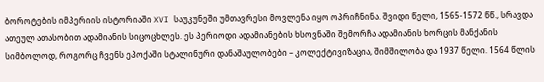ბოროტების იმპერიის ისტორიაში XVI საუკუნეში უმთავრესი მოვლენა იყო ოპრიჩნინა. შვიდი წელი, 1565-1572 წწ., სრავდა ათეულ ათასობით ადამიანის სიცოცხლეს. ეს პერიოდი ადამიანების ხსოვნაში შემორჩა ადამიანის ხორცის მანქანის სიმბოლოდ, როგორც ჩვენს ეპოქაში სტალინური დანაშაულობები – კოლექტივიზაცია, შიმშილობა და 1937 წელი. 1564 წლის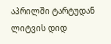აპრილში ტარტუდან ლიტვის დიდ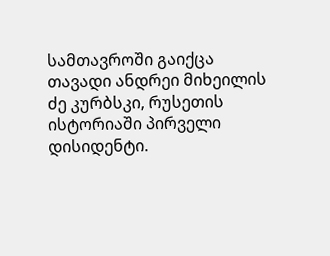სამთავროში გაიქცა თავადი ანდრეი მიხეილის ძე კურბსკი, რუსეთის ისტორიაში პირველი დისიდენტი.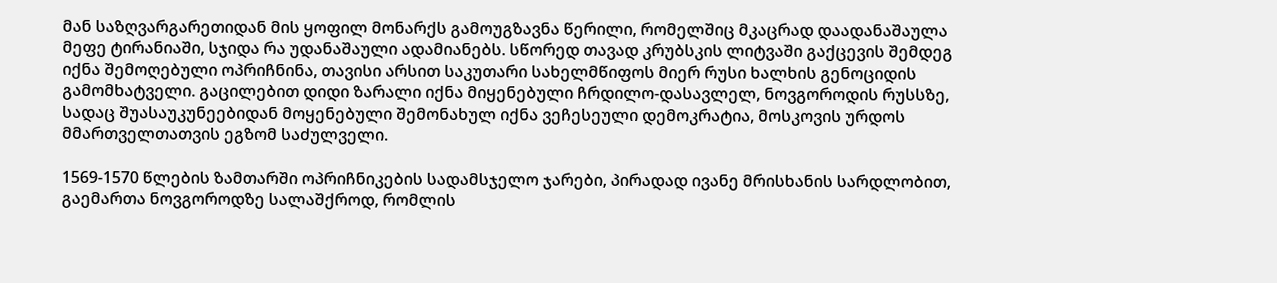მან საზღვარგარეთიდან მის ყოფილ მონარქს გამოუგზავნა წერილი, რომელშიც მკაცრად დაადანაშაულა მეფე ტირანიაში, სჯიდა რა უდანაშაული ადამიანებს. სწორედ თავად კრუბსკის ლიტვაში გაქცევის შემდეგ იქნა შემოღებული ოპრიჩნინა, თავისი არსით საკუთარი სახელმწიფოს მიერ რუსი ხალხის გენოციდის გამომხატველი. გაცილებით დიდი ზარალი იქნა მიყენებული ჩრდილო-დასავლელ, ნოვგოროდის რუსსზე, სადაც შუასაუკუნეებიდან მოყენებული შემონახულ იქნა ვეჩესეული დემოკრატია, მოსკოვის ურდოს მმართველთათვის ეგზომ საძულველი.

1569-1570 წლების ზამთარში ოპრიჩნიკების სადამსჯელო ჯარები, პირადად ივანე მრისხანის სარდლობით, გაემართა ნოვგოროდზე სალაშქროდ, რომლის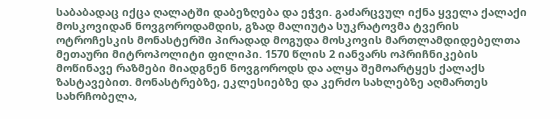საბაბადაც იქცა ღალატში დაბეზღება და ეჭვი. გაძარცვულ იქნა ყველა ქალაქი მოსკოვიდან ნოვგოროდამდის, გზად მალიუტა სუკრატოვმა ტვერის ოტროჩესკის მონასტერში პირადად მოგუდა მოსკოვის მართლამდიდებელთა მეთაური მიტროპოლიტი ფილიპი. 1570 წლის 2 იანვარს ოპრიჩნიკების მოწინავე რაზმები მიადგნენ ნოვგოროდს და ალყა შემოარტყეს ქალაქს ზასტავებით. მონასტრებზე, ეკლესიებზე და კერძო სახლებზე აღმართეს სახრჩობელა,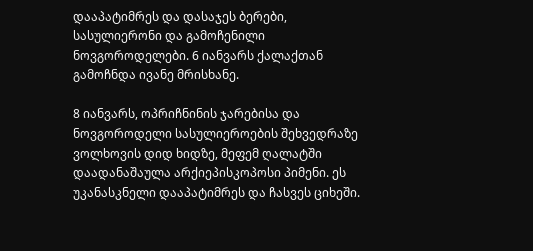დააპატიმრეს და დასაჯეს ბერები, სასულიერონი და გამოჩენილი ნოვგოროდელები. 6 იანვარს ქალაქთან გამოჩნდა ივანე მრისხანე.

8 იანვარს, ოპრიჩნინის ჯარებისა და ნოვგოროდელი სასულიეროების შეხვედრაზე ვოლხოვის დიდ ხიდზე, მეფემ ღალატში დაადანაშაულა არქიეპისკოპოსი პიმენი. ეს უკანასკნელი დააპატიმრეს და ჩასვეს ციხეში.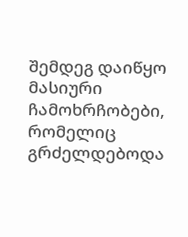შემდეგ დაიწყო მასიური ჩამოხრჩობები, რომელიც გრძელდებოდა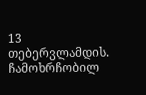13 თებერვლამდის. ჩამოხრჩობილ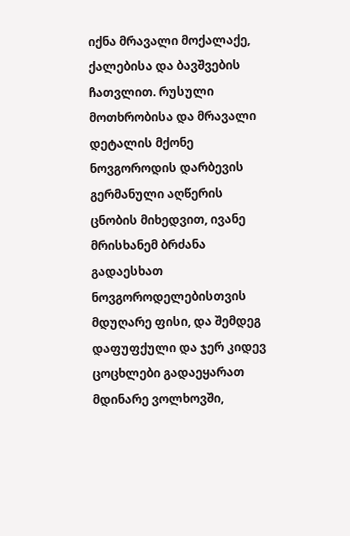იქნა მრავალი მოქალაქე, ქალებისა და ბავშვების ჩათვლით. რუსული მოთხრობისა და მრავალი დეტალის მქონე ნოვგოროდის დარბევის გერმანული აღწერის ცნობის მიხედვით, ივანე მრისხანემ ბრძანა გადაესხათ ნოვგოროდელებისთვის მდუღარე ფისი, და შემდეგ დაფუფქული და ჯერ კიდევ ცოცხლები გადაეყარათ მდინარე ვოლხოვში,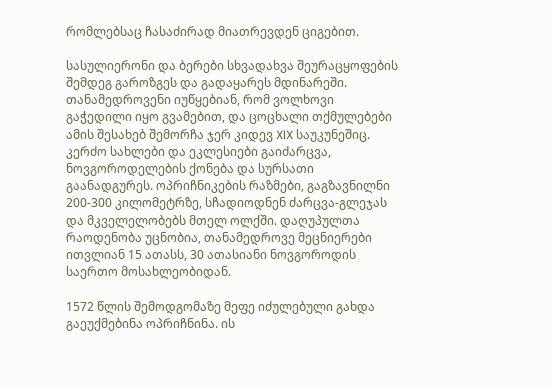რომლებსაც ჩასაძირად მიათრევდენ ციგებით.

სასულიერონი და ბერები სხვადახვა შეურაცყოფების შემდეგ გაროზგეს და გადაყარეს მდინარეში. თანამედროვენი იუწყებიან, რომ ვოლხოვი გაჭედილი იყო გვამებით, და ცოცხალი თქმულებები ამის შესახებ შემორჩა ჯერ კიდევ XIX საუკუნეშიც. კერძო სახლები და ეკლესიები გაიძარცვა, ნოვგოროდელების ქონება და სურსათი გაანადგურეს. ოპრიჩნიკების რაზმები, გაგზავნილნი 200-300 კილომეტრზე, სჩადიოდნენ ძარცვა-გლეჯას და მკველელობებს მთელ ოლქში. დაღუპულთა რაოდენობა უცნობია, თანამედროვე მეცნიერები ითვლიან 15 ათასს, 30 ათასიანი ნოვგოროდის საერთო მოსახლეობიდან.

1572 წლის შემოდგომაზე მეფე იძულებული გახდა გაეუქმებინა ოპრიჩნინა. ის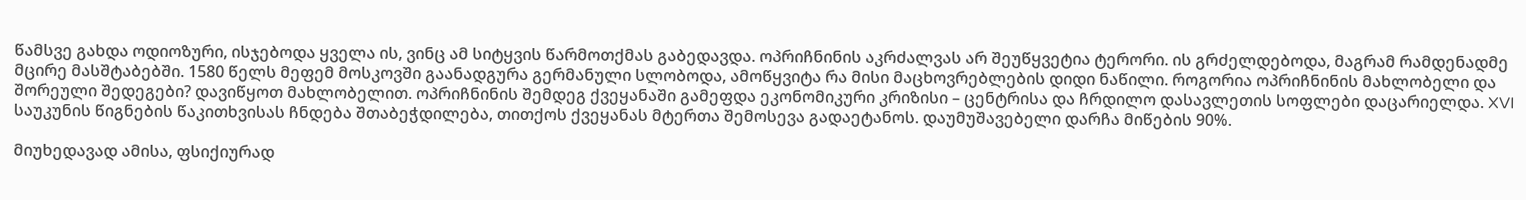წამსვე გახდა ოდიოზური, ისჯებოდა ყველა ის, ვინც ამ სიტყვის წარმოთქმას გაბედავდა. ოპრიჩნინის აკრძალვას არ შეუწყვეტია ტერორი. ის გრძელდებოდა, მაგრამ რამდენადმე მცირე მასშტაბებში. 1580 წელს მეფემ მოსკოვში გაანადგურა გერმანული სლობოდა, ამოწყვიტა რა მისი მაცხოვრებლების დიდი ნაწილი. როგორია ოპრიჩნინის მახლობელი და შორეული შედეგები? დავიწყოთ მახლობელით. ოპრიჩნინის შემდეგ ქვეყანაში გამეფდა ეკონომიკური კრიზისი – ცენტრისა და ჩრდილო დასავლეთის სოფლები დაცარიელდა. XVI საუკუნის წიგნების წაკითხვისას ჩნდება შთაბეჭდილება, თითქოს ქვეყანას მტერთა შემოსევა გადაეტანოს. დაუმუშავებელი დარჩა მიწების 90%.

მიუხედავად ამისა, ფსიქიურად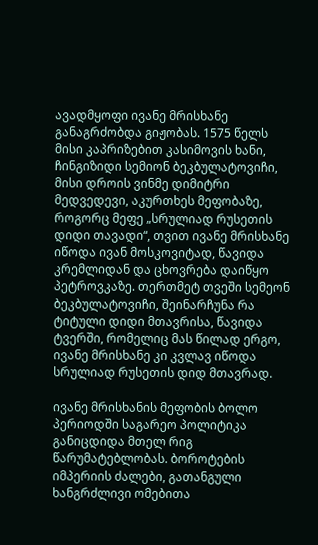ავადმყოფი ივანე მრისხანე განაგრძობდა გიჟობას. 1575 წელს მისი კაპრიზებით კასიმოვის ხანი, ჩინგიზიდი სემიონ ბეკბულატოვიჩი, მისი დროის ვინმე დიმიტრი მედვედევი, აკურთხეს მეფობაზე, როგორც მეფე „სრულიად რუსეთის დიდი თავადი“, თვით ივანე მრისხანე იწოდა ივან მოსკოვიტად, წავიდა კრემლიდან და ცხოვრება დაიწყო პეტროვკაზე. თერთმეტ თვეში სემეონ ბეკბულატოვიჩი, შეინარჩუნა რა ტიტული დიდი მთავრისა, წავიდა ტვერში, რომელიც მას წილად ერგო, ივანე მრისხანე კი კვლავ იწოდა სრულიად რუსეთის დიდ მთავრად.

ივანე მრისხანის მეფობის ბოლო პერიოდში საგარეო პოლიტიკა განიცდიდა მთელ რიგ წარუმატებლობას. ბოროტების იმპერიის ძალები, გათანგული ხანგრძლივი ომებითა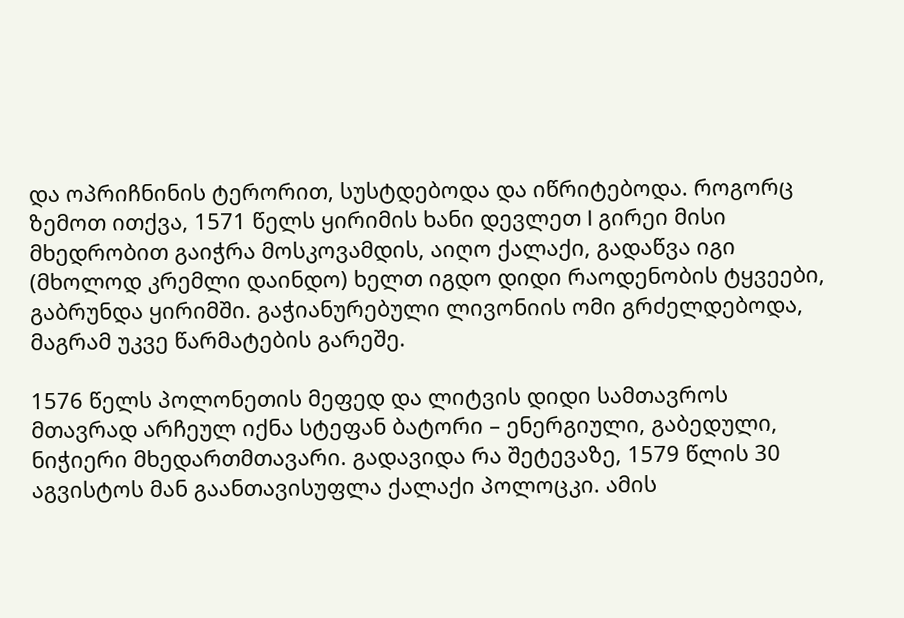და ოპრიჩნინის ტერორით, სუსტდებოდა და იწრიტებოდა. როგორც ზემოთ ითქვა, 1571 წელს ყირიმის ხანი დევლეთ I გირეი მისი მხედრობით გაიჭრა მოსკოვამდის, აიღო ქალაქი, გადაწვა იგი (მხოლოდ კრემლი დაინდო) ხელთ იგდო დიდი რაოდენობის ტყვეები, გაბრუნდა ყირიმში. გაჭიანურებული ლივონიის ომი გრძელდებოდა, მაგრამ უკვე წარმატების გარეშე.

1576 წელს პოლონეთის მეფედ და ლიტვის დიდი სამთავროს მთავრად არჩეულ იქნა სტეფან ბატორი – ენერგიული, გაბედული, ნიჭიერი მხედართმთავარი. გადავიდა რა შეტევაზე, 1579 წლის 30 აგვისტოს მან გაანთავისუფლა ქალაქი პოლოცკი. ამის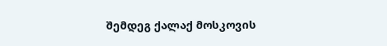შემდეგ ქალაქ მოსკოვის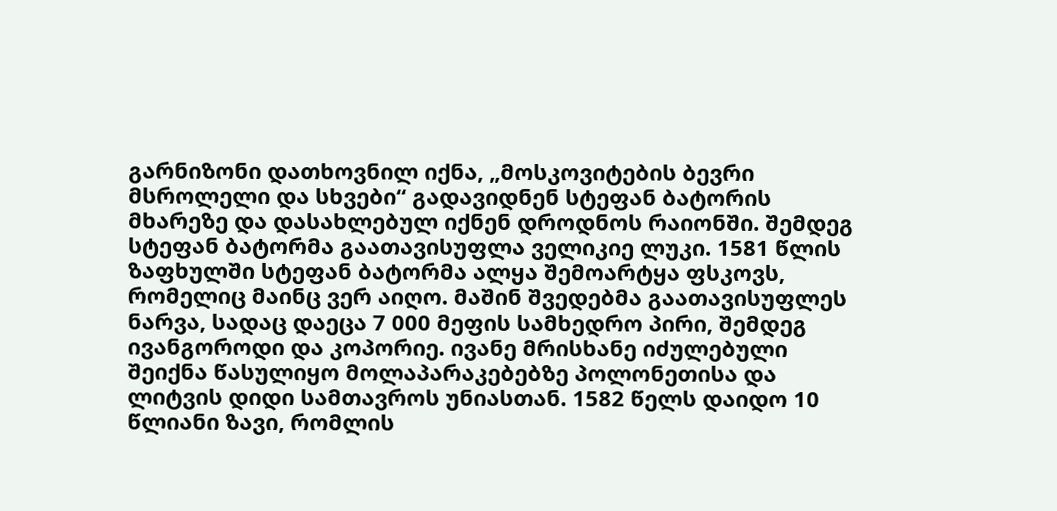გარნიზონი დათხოვნილ იქნა, „მოსკოვიტების ბევრი მსროლელი და სხვები“ გადავიდნენ სტეფან ბატორის მხარეზე და დასახლებულ იქნენ დროდნოს რაიონში. შემდეგ სტეფან ბატორმა გაათავისუფლა ველიკიე ლუკი. 1581 წლის ზაფხულში სტეფან ბატორმა ალყა შემოარტყა ფსკოვს, რომელიც მაინც ვერ აიღო. მაშინ შვედებმა გაათავისუფლეს ნარვა, სადაც დაეცა 7 000 მეფის სამხედრო პირი, შემდეგ ივანგოროდი და კოპორიე. ივანე მრისხანე იძულებული შეიქნა წასულიყო მოლაპარაკებებზე პოლონეთისა და ლიტვის დიდი სამთავროს უნიასთან. 1582 წელს დაიდო 10 წლიანი ზავი, რომლის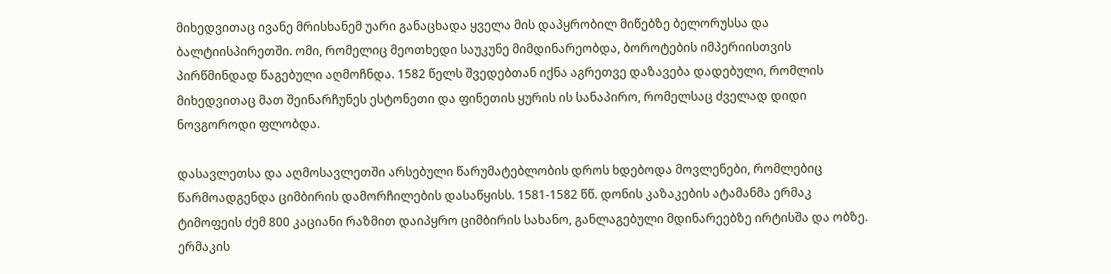მიხედვითაც ივანე მრისხანემ უარი განაცხადა ყველა მის დაპყრობილ მიწებზე ბელორუსსა და ბალტიისპირეთში. ომი, რომელიც მეოთხედი საუკუნე მიმდინარეობდა, ბოროტების იმპერიისთვის პირწმინდად წაგებული აღმოჩნდა. 1582 წელს შვედებთან იქნა აგრეთვე დაზავება დადებული, რომლის მიხედვითაც მათ შეინარჩუნეს ესტონეთი და ფინეთის ყურის ის სანაპირო, რომელსაც ძველად დიდი ნოვგოროდი ფლობდა.

დასავლეთსა და აღმოსავლეთში არსებული წარუმატებლობის დროს ხდებოდა მოვლენები, რომლებიც წარმოადგენდა ციმბირის დამორჩილების დასაწყისს. 1581-1582 წწ. დონის კაზაკების ატამანმა ერმაკ ტიმოფეის ძემ 800 კაციანი რაზმით დაიპყრო ციმბირის სახანო, განლაგებული მდინარეებზე ირტისშა და ობზე. ერმაკის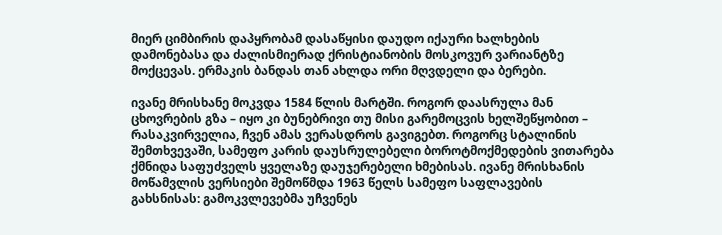მიერ ციმბირის დაპყრობამ დასაწყისი დაუდო იქაური ხალხების დამონებასა და ძალისმიერად ქრისტიანობის მოსკოვურ ვარიანტზე მოქცევას. ერმაკის ბანდას თან ახლდა ორი მღვდელი და ბერები.

ივანე მრისხანე მოკვდა 1584 წლის მარტში. როგორ დაასრულა მან ცხოვრების გზა – იყო კი ბუნებრივი თუ მისი გარემოცვის ხელშეწყობით – რასაკვირველია, ჩვენ ამას ვერასდროს გავიგებთ. როგორც სტალინის შემთხვევაში, სამეფო კარის დაუსრულებელი ბოროტმოქმედების ვითარება ქმნიდა საფუძველს ყველაზე დაუჯერებელი ხმებისას. ივანე მრისხანის მოწამვლის ვერსიები შემოწმდა 1963 წელს სამეფო საფლავების გახსნისას: გამოკვლევებმა უჩვენეს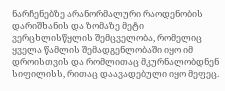ნარჩენებზე არანორმალური რაოდენობის დარიშხანის და ზომაზე მეტი ვერცხლისწყლის შემცველობა, რომელიც ყველა წამლის შემადგენლობაში იყო იმ დროისთვის და რომლითაც მკურნალობდნენ სიფილისს, რითაც დაავადებული იყო მეფეც.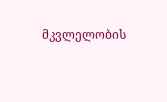მკვლელობის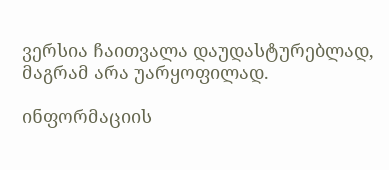ვერსია ჩაითვალა დაუდასტურებლად, მაგრამ არა უარყოფილად.

ინფორმაციის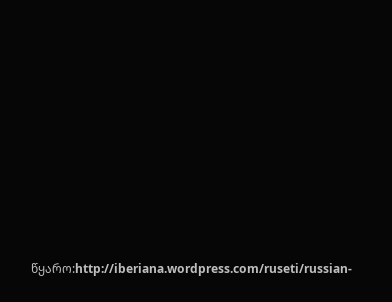წყარო:http://iberiana.wordpress.com/ruseti/russian-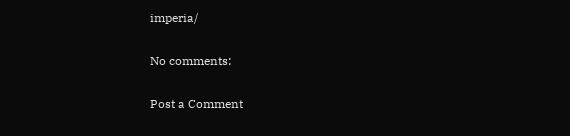imperia/

No comments:

Post a Comment